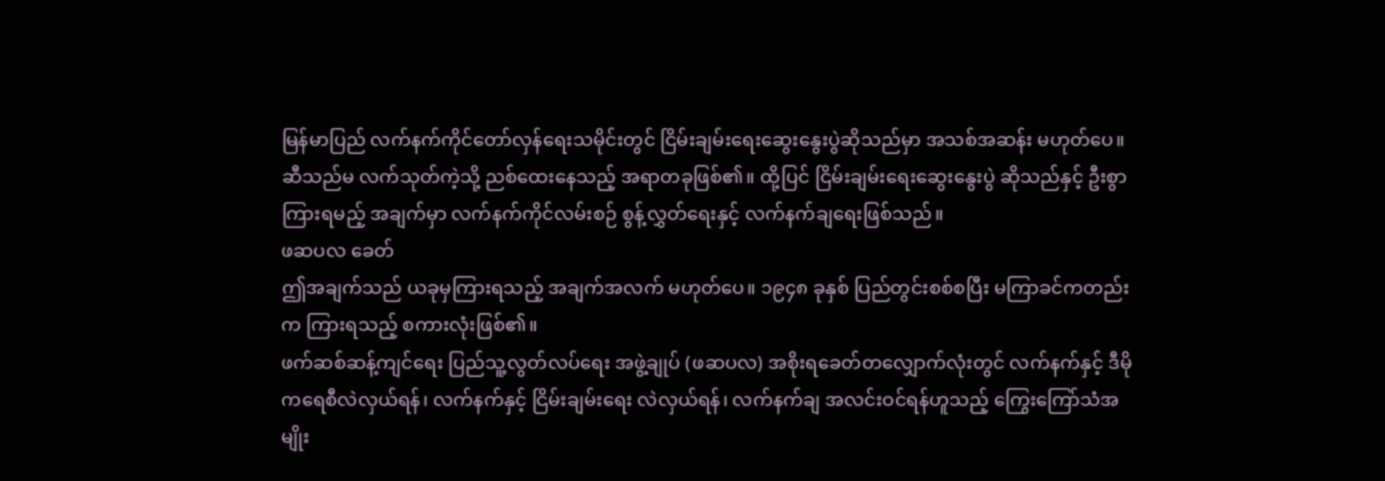မြန်မာပြည် လက်နက်ကိုင်တော်လှန်ရေးသမိုင်းတွင် ငြိမ်းချမ်းရေးဆွေးနွေးပွဲဆိုသည်မှာ အသစ်အဆန်း မဟုတ်ပေ။ ဆီသည်မ လက်သုတ်ကဲ့သို့ ညစ်ထေးနေသည့် အရာတခုဖြစ်၏။ ထို့ပြင် ငြိမ်းချမ်းရေးဆွေးနွေးပွဲ ဆိုသည်နှင့် ဦးစွာကြားရမည့် အချက်မှာ လက်နက်ကိုင်လမ်းစဉ် စွန့်လွှတ်ရေးနှင့် လက်နက်ချရေးဖြစ်သည်။
ဖဆပလ ခေတ်
ဤအချက်သည် ယခုမှကြားရသည့် အချက်အလက် မဟုတ်ပေ။ ၁၉၄၈ ခုနှစ် ပြည်တွင်းစစ်စပြီး မကြာခင်ကတည်းက ကြားရသည့် စကားလုံးဖြစ်၏။
ဖက်ဆစ်ဆန့်ကျင်ရေး ပြည်သူ့လွတ်လပ်ရေး အဖွဲ့ချုပ် (ဖဆပလ) အစိုးရခေတ်တလျှောက်လုံးတွင် လက်နက်နှင့် ဒီမိုကရေစီလဲလှယ်ရန်၊ လက်နက်နှင့် ငြိမ်းချမ်းရေး လဲလှယ်ရန်၊ လက်နက်ချ အလင်းဝင်ရန်ဟူသည့် ကြွေးကြော်သံအမျိုး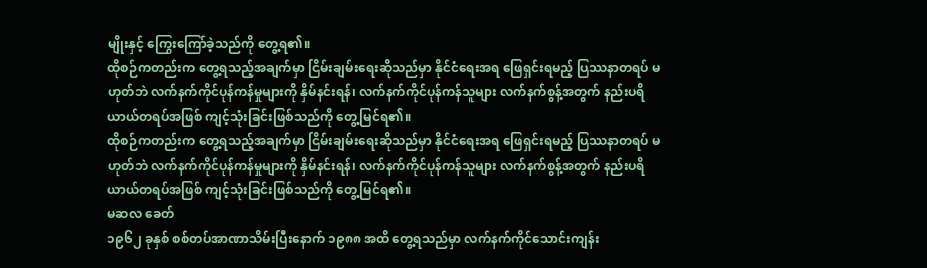မျိုးနှင့် ကြွေးကြော်ခဲ့သည်ကို တွေ့ရ၏။
ထိုစဉ်ကတည်းက တွေ့ရသည့်အချက်မှာ ငြိမ်းချမ်းရေးဆိုသည်မှာ နိုင်ငံရေးအရ ဖြေရှင်းရမည့် ပြဿနာတရပ် မဟုတ်ဘဲ လက်နက်ကိုင်ပုန်ကန်မှုများကို နှိမ်နင်းရန်၊ လက်နက်ကိုင်ပုန်ကန်သူများ လက်နက်စွန့်အတွက် နည်းပရိယာယ်တရပ်အဖြစ် ကျင့်သုံးခြင်းဖြစ်သည်ကို တွေ့မြင်ရ၏။
ထိုစဉ်ကတည်းက တွေ့ရသည့်အချက်မှာ ငြိမ်းချမ်းရေးဆိုသည်မှာ နိုင်ငံရေးအရ ဖြေရှင်းရမည့် ပြဿနာတရပ် မဟုတ်ဘဲ လက်နက်ကိုင်ပုန်ကန်မှုများကို နှိမ်နင်းရန်၊ လက်နက်ကိုင်ပုန်ကန်သူများ လက်နက်စွန့်အတွက် နည်းပရိယာယ်တရပ်အဖြစ် ကျင့်သုံးခြင်းဖြစ်သည်ကို တွေ့မြင်ရ၏။
မဆလ ခေတ်
၁၉၆၂ ခုနှစ် စစ်တပ်အာဏာသိမ်းပြီးနောက် ၁၉၈၈ အထိ တွေ့ရသည်မှာ လက်နက်ကိုင်သောင်းကျန်း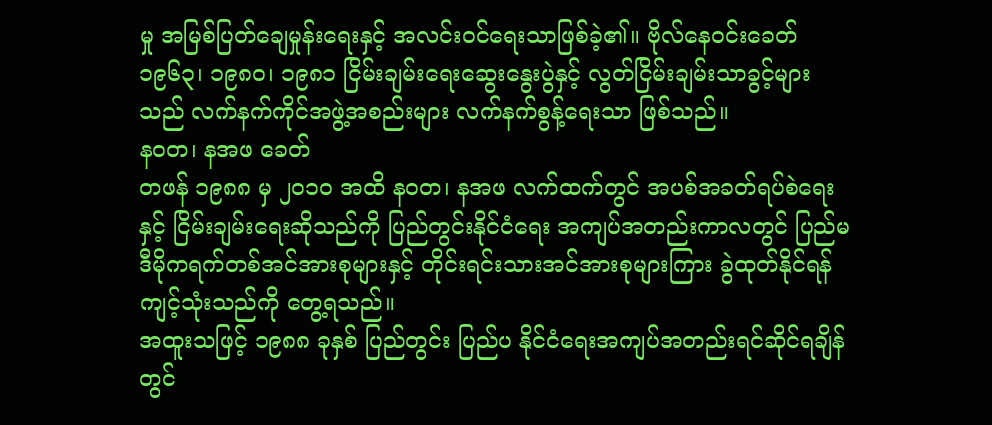မှု အမြစ်ပြတ်ချေမှုန်းရေးနှင့် အလင်းဝင်ရေးသာဖြစ်ခဲ့၏။ ဗိုလ်နေဝင်းခေတ် ၁၉၆၃၊ ၁၉၈၀၊ ၁၉၈၁ ငြိမ်းချမ်းရေးဆွေးနွေးပွဲနှင့် လွတ်ငြိမ်းချမ်းသာခွင့်များသည် လက်နက်ကိုင်အဖွဲ့အစည်းများ လက်နက်စွန့်ရေးသာ ဖြစ်သည်။
နဝတ၊ နအဖ ခေတ်
တဖန် ၁၉၈၈ မှ ၂၀၁၀ အထိ နဝတ၊ နအဖ လက်ထက်တွင် အပစ်အခတ်ရပ်စဲရေးနှင့် ငြိမ်းချမ်းရေးဆိုသည်ကို ပြည်တွင်းနိုင်ငံရေး အကျပ်အတည်းကာလတွင် ပြည်မ ဒီမိုကရက်တစ်အင်အားစုများနှင့် တိုင်းရင်းသားအင်အားစုများကြား ခွဲထုတ်နိုင်ရန် ကျင့်သုံးသည်ကို တွေ့ရသည်။
အထူးသဖြင့် ၁၉၈၈ ခုနှစ် ပြည်တွင်း ပြည်ပ နိုင်ငံရေးအကျပ်အတည်းရင်ဆိုင်ရချိန်တွင်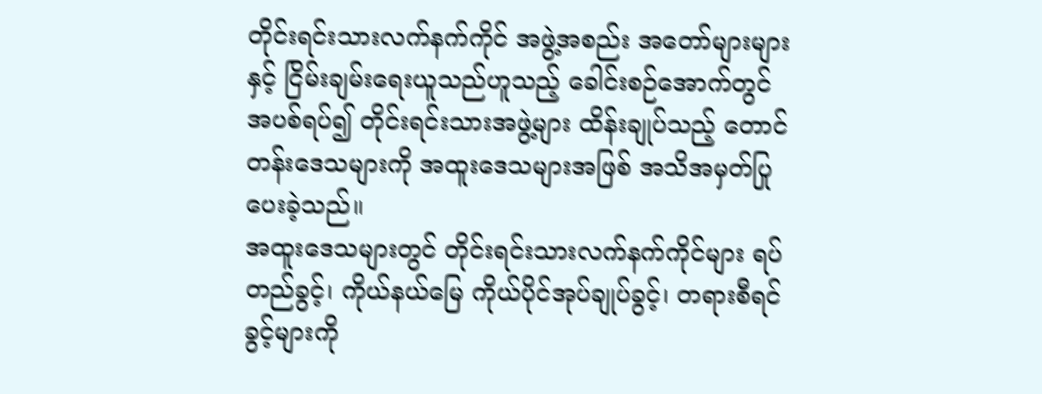တိုင်းရင်းသားလက်နက်ကိုင် အဖွဲ့အစည်း အတော်များများနှင့် ငြိမ်းချမ်းရေးယူသည်ဟူသည့် ခေါင်းစဉ်အောက်တွင် အပစ်ရပ်၍ တိုင်းရင်းသားအဖွဲ့များ ထိန်းချုပ်သည့် တောင်တန်းဒေသများကို အထူးဒေသများအဖြစ် အသိအမှတ်ပြုပေးခဲ့သည်။
အထူးဒေသများတွင် တိုင်းရင်းသားလက်နက်ကိုင်များ ရပ်တည်ခွင့်၊ ကိုယ်နယ်မြေ ကိုယ်ပိုင်အုပ်ချုပ်ခွင့်၊ တရားစီရင်ခွင့်များကို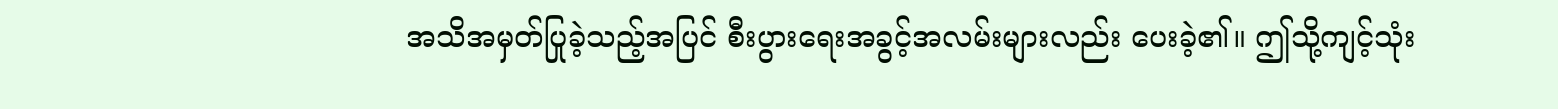အသိအမှတ်ပြုခဲ့သည့်အပြင် စီးပွားရေးအခွင့်အလမ်းများလည်း ပေးခဲ့၏။ ဤသို့ကျင့်သုံး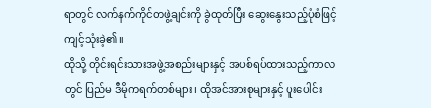ရာတွင် လက်နက်ကိုင်တဖွဲ့ချင်းကို ခွဲထုတ်ပြီး ဆွေးနွေးသည့်ပုံစံဖြင့် ကျင့်သုံးခဲ့၏။
ထိုသို့ တိုင်းရင်းသားအဖွဲ့အစည်းများနှင့် အပစ်ရပ်ထားသည့်ကာလတွင် ပြည်မ ဒီမိုကရက်တစ်များ၊ ထိုအင်အားစုများနှင့် ပူးပေါင်း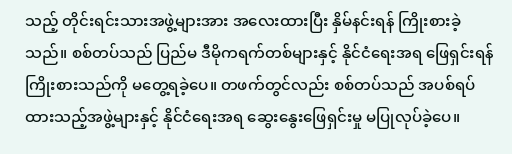သည့် တိုင်းရင်းသားအဖွဲ့များအား အလေးထားပြီး နှိမ်နင်းရန် ကြိုးစားခဲ့သည်။ စစ်တပ်သည် ပြည်မ ဒီမိုကရက်တစ်များနှင့် နိုင်ငံရေးအရ ဖြေရှင်းရန် ကြိုးစားသည်ကို မတွေ့ရခဲ့ပေ။ တဖက်တွင်လည်း စစ်တပ်သည် အပစ်ရပ်ထားသည့်အဖွဲ့များနှင့် နိုင်ငံရေးအရ ဆွေးနွေးဖြေရှင်းမှု မပြုလုပ်ခဲ့ပေ။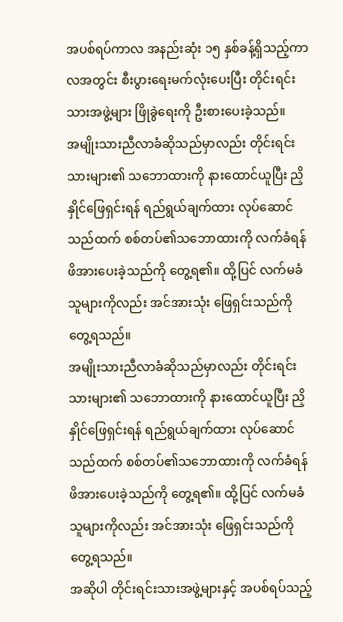အပစ်ရပ်ကာလ အနည်းဆုံး ၁၅ နှစ်ခန့်ရှိသည့်ကာလအတွင်း စီးပွားရေးမက်လုံးပေးပြီး တိုင်းရင်းသားအဖွဲ့များ ဖြိုခွဲရေးကို ဦးစားပေးခဲ့သည်။
အမျိုးသားညီလာခံဆိုသည်မှာလည်း တိုင်းရင်းသားများ၏ သဘောထားကို နားထောင်ယူပြီး ညှိနှိုင်ဖြေရှင်းရန် ရည်ရွယ်ချက်ထား လုပ်ဆောင်သည်ထက် စစ်တပ်၏သဘောထားကို လက်ခံရန် ဖိအားပေးခဲ့သည်ကို တွေ့ရ၏။ ထို့ပြင် လက်မခံသူများကိုလည်း အင်အားသုံး ဖြေရှင်းသည်ကို တွေ့ရသည်။
အမျိုးသားညီလာခံဆိုသည်မှာလည်း တိုင်းရင်းသားများ၏ သဘောထားကို နားထောင်ယူပြီး ညှိနှိုင်ဖြေရှင်းရန် ရည်ရွယ်ချက်ထား လုပ်ဆောင်သည်ထက် စစ်တပ်၏သဘောထားကို လက်ခံရန် ဖိအားပေးခဲ့သည်ကို တွေ့ရ၏။ ထို့ပြင် လက်မခံသူများကိုလည်း အင်အားသုံး ဖြေရှင်းသည်ကို တွေ့ရသည်။
အဆိုပါ တိုင်းရင်းသားအဖွဲ့များနှင့် အပစ်ရပ်သည့်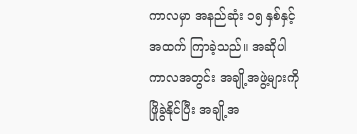ကာလမှာ အနည်ဆုံး ၁၅ နှစ်နှင့်အထက် ကြာခဲ့သည်။ အဆိုပါကာလအတွင်း အချို့အဖွဲ့များကို ဖြိုခွဲနိုင်ပြီး အချို့အ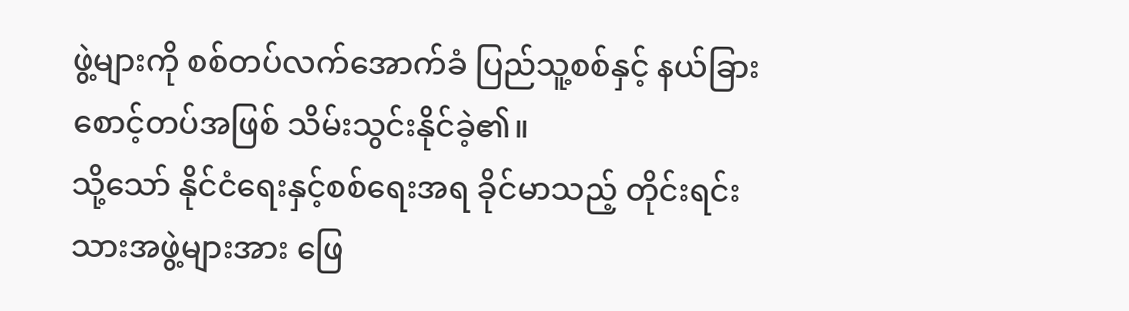ဖွဲ့များကို စစ်တပ်လက်အောက်ခံ ပြည်သူ့စစ်နှင့် နယ်ခြားစောင့်တပ်အဖြစ် သိမ်းသွင်းနိုင်ခဲ့၏။
သို့သော် နိုင်ငံရေးနှင့်စစ်ရေးအရ ခိုင်မာသည့် တိုင်းရင်းသားအဖွဲ့များအား ဖြေ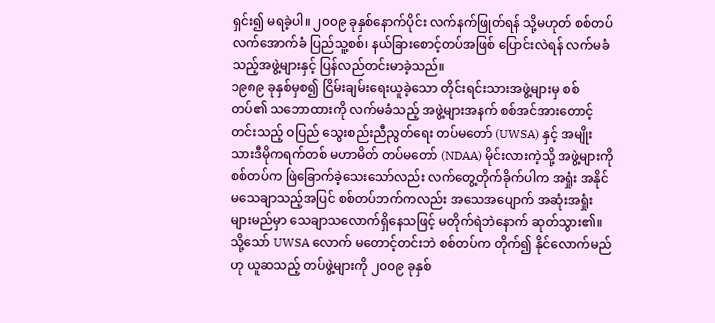ရှင်း၍ မရခဲ့ပါ။ ၂၀၀၉ ခုနှစ်နောက်ပိုင်း လက်နက်ဖြုတ်ရန် သို့မဟုတ် စစ်တပ်လက်အောက်ခံ ပြည်သူ့စစ်၊ နယ်ခြားစောင့်တပ်အဖြစ် ပြောင်းလဲရန် လက်မခံသည့်အဖွဲ့များနှင့် ပြန်လည်တင်းမာခဲ့သည်။
၁၉၈၉ ခုနှစ်မှစ၍ ငြိမ်းချမ်းရေးယူခဲ့သော တိုင်းရင်းသားအဖွဲ့များမှ စစ်တပ်၏ သဘောထားကို လက်မခံသည့် အဖွဲ့များအနက် စစ်အင်အားတောင့်တင်းသည့် ဝပြည် သွေးစည်းညီညွတ်ရေး တပ်မတော် (UWSA) နှင့် အမျိုးသားဒီမိုကရက်တစ် မဟာမိတ် တပ်မတော် (NDAA) မိုင်းလားကဲ့သို့ အဖွဲ့များကို စစ်တပ်က ဖြဲခြောက်ခဲ့သေးသော်လည်း လက်တွေ့တိုက်ခိုက်ပါက အရှုံး အနိုင် မသေချာသည့်အပြင် စစ်တပ်ဘက်ကလည်း အသေအပျောက် အဆုံးအရှုံးများမည်မှာ သေချာသလောက်ရှိနေသဖြင့် မတိုက်ရဲဘဲနောက် ဆုတ်သွား၏။
သို့သော် UWSA လောက် မတောင့်တင်းဘဲ စစ်တပ်က တိုက်၍ နိုင်လောက်မည်ဟု ယူဆသည့် တပ်ဖွဲ့များကို ၂၀၀၉ ခုနှစ်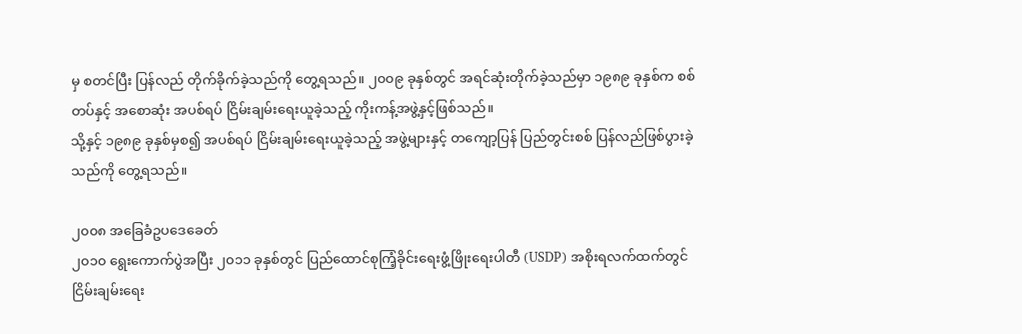မှ စတင်ပြီး ပြန်လည် တိုက်ခိုက်ခဲ့သည်ကို တွေ့ရသည်။ ၂၀၀၉ ခုနှစ်တွင် အရင်ဆုံးတိုက်ခဲ့သည်မှာ ၁၉၈၉ ခုနှစ်က စစ်တပ်နှင့် အစောဆုံး အပစ်ရပ် ငြိမ်းချမ်းရေးယူခဲ့သည့် ကိုးကန့်အဖွဲ့နှင့်ဖြစ်သည်။
သို့နှင့် ၁၉၈၉ ခုနှစ်မှစ၍ အပစ်ရပ် ငြိမ်းချမ်းရေးယူခဲ့သည့် အဖွဲ့များနှင့် တကျော့ပြန် ပြည်တွင်းစစ် ပြန်လည်ဖြစ်ပွားခဲ့သည်ကို တွေ့ရသည်။

၂၀၀၈ အခြေခံဥပဒေခေတ်
၂၀၁၀ ရွေးကောက်ပွဲအပြီး ၂၀၁၁ ခုနှစ်တွင် ပြည်ထောင်စုကြံ့ခိုင်းရေးဖွံ့ဖြိုးရေးပါတီ (USDP) အစိုးရလက်ထက်တွင် ငြိမ်းချမ်းရေး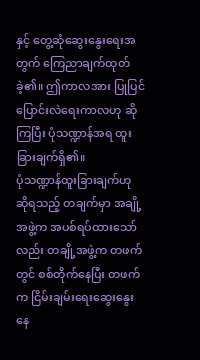နှင့် တွေ့ဆုံဆွေးနွေးရေးအတွက် ကြေညာချက်ထုတ်ခဲ့၏။ ဤကာလအား ပြုပြင်ပြောင်းလဲရေးကာလဟု ဆိုကြပြီး ပုံသဏ္ဍာန်အရ ထူးခြားချက်ရှိ၏။
ပုံသဏ္ဍာန်ထူးခြားချက်ဟု ဆိုရသည့် တချက်မှာ အချို့အဖွဲ့က အပစ်ရပ်ထားသော်လည်း တချို့အဖွဲ့က တဖက်တွင် စစ်တိုက်နေပြီး တဖက်က ငြိမ်းချမ်းရေးဆွေးနွေးနေ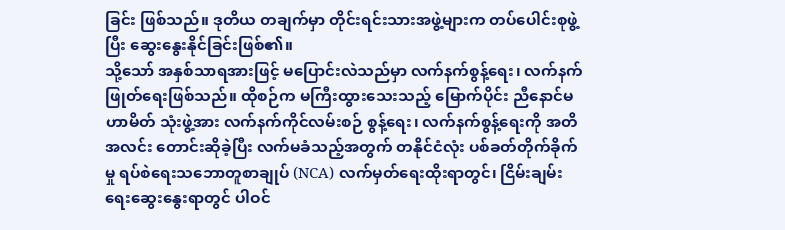ခြင်း ဖြစ်သည်။ ဒုတိယ တချက်မှာ တိုင်းရင်းသားအဖွဲ့များက တပ်ပေါင်းစုဖွဲ့ပြီး ဆွေးနွေးနိုင်ခြင်းဖြစ်၏။
သို့သော် အနှစ်သာရအားဖြင့် မပြောင်းလဲသည်မှာ လက်နက်စွန့်ရေး၊ လက်နက်ဖြုတ်ရေးဖြစ်သည်။ ထိုစဉ်က မကြီးထွားသေးသည့် မြောက်ပိုင်း ညီနောင်မဟာမိတ် သုံးဖွဲ့အား လက်နက်ကိုင်လမ်းစဉ် စွန့်ရေး၊ လက်နက်စွန့်ရေးကို အတိအလင်း တောင်းဆိုခဲ့ပြီး လက်မခံသည့်အတွက် တနိုင်ငံလုံး ပစ်ခတ်တိုက်ခိုက်မှု ရပ်စဲရေးသဘောတူစာချုပ် (NCA) လက်မှတ်ရေးထိုးရာတွင်၊ ငြိမ်းချမ်းရေးဆွေးနွေးရာတွင် ပါဝင်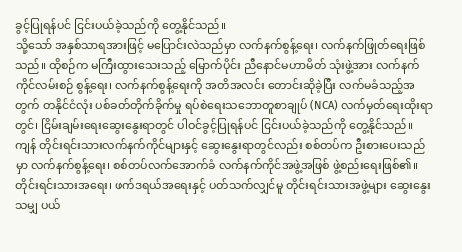ခွင့်ပြုရန်ပင် ငြင်းပယ်ခဲ့သည်ကို တွေ့နိုင်သည်။
သို့သော် အနှစ်သာရအားဖြင့် မပြောင်းလဲသည်မှာ လက်နက်စွန့်ရေး၊ လက်နက်ဖြုတ်ရေးဖြစ်သည်။ ထိုစဉ်က မကြီးထွားသေးသည့် မြောက်ပိုင်း ညီနောင်မဟာမိတ် သုံးဖွဲ့အား လက်နက်ကိုင်လမ်းစဉ် စွန့်ရေး၊ လက်နက်စွန့်ရေးကို အတိအလင်း တောင်းဆိုခဲ့ပြီး လက်မခံသည့်အတွက် တနိုင်ငံလုံး ပစ်ခတ်တိုက်ခိုက်မှု ရပ်စဲရေးသဘောတူစာချုပ် (NCA) လက်မှတ်ရေးထိုးရာတွင်၊ ငြိမ်းချမ်းရေးဆွေးနွေးရာတွင် ပါဝင်ခွင့်ပြုရန်ပင် ငြင်းပယ်ခဲ့သည်ကို တွေ့နိုင်သည်။
ကျန် တိုင်းရင်းသားလက်နက်ကိုင်များနှင့် ဆွေးနွေးရာတွင်လည်း စစ်တပ်က ဦးစားပေးသည်မှာ လက်နက်စွန့်ရေး၊ စစ်တပ်လက်အောက်ခံ လက်နက်ကိုင်အဖွဲ့အဖြစ် ဖွဲ့စည်းရေးဖြစ်၏။ တိုင်းရင်းသားအရေး၊ ဖက်ဒရယ်အရေးနှင့် ပတ်သက်လျှင်မူ တိုင်းရင်းသားအဖွဲ့များ ဆွေးနွေးသမျှ ပယ်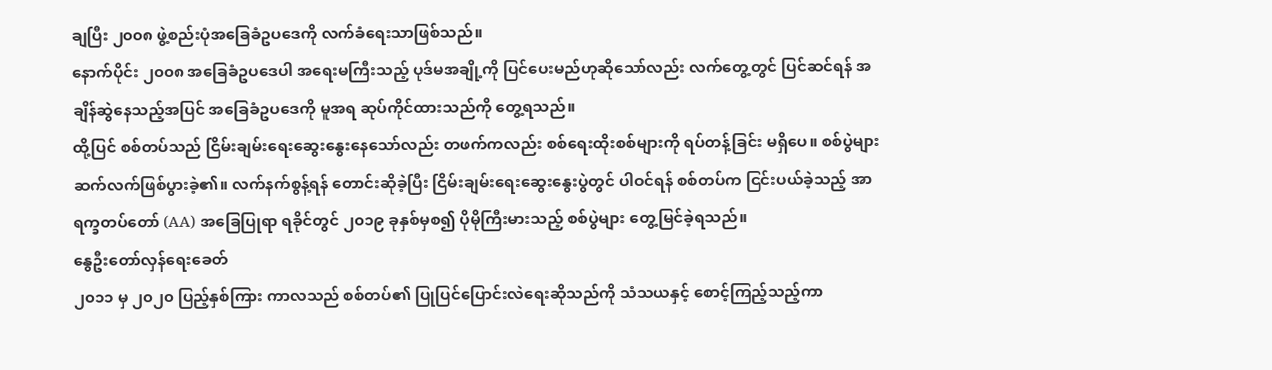ချပြီး ၂၀၀၈ ဖွဲ့စည်းပုံအခြေခံဥပဒေကို လက်ခံရေးသာဖြစ်သည်။
နောက်ပိုင်း ၂၀၀၈ အခြေခံဥပဒေပါ အရေးမကြီးသည့် ပုဒ်မအချို့ကို ပြင်ပေးမည်ဟုဆိုသော်လည်း လက်တွေ့တွင် ပြင်ဆင်ရန် အချိန်ဆွဲနေသည့်အပြင် အခြေခံဥပဒေကို မူအရ ဆုပ်ကိုင်ထားသည်ကို တွေ့ရသည်။
ထို့ပြင် စစ်တပ်သည် ငြိမ်းချမ်းရေးဆွေးနွေးနေသော်လည်း တဖက်ကလည်း စစ်ရေးထိုးစစ်များကို ရပ်တန့်ခြင်း မရှိပေ။ စစ်ပွဲများ ဆက်လက်ဖြစ်ပွားခဲ့၏။ လက်နက်စွန့်ရန် တောင်းဆိုခဲ့ပြီး ငြိမ်းချမ်းရေးဆွေးနွေးပွဲတွင် ပါဝင်ရန် စစ်တပ်က ငြင်းပယ်ခဲ့သည့် အာရက္ခတပ်တော် (AA) အခြေပြုရာ ရခိုင်တွင် ၂၀၁၉ ခုနှစ်မှစ၍ ပိုမိုကြီးမားသည့် စစ်ပွဲများ တွေ့မြင်ခဲ့ရသည်။
နွေဦးတော်လှန်ရေးခေတ်
၂၀၁၁ မှ ၂၀၂၀ ပြည့်နှစ်ကြား ကာလသည် စစ်တပ်၏ ပြုပြင်ပြောင်းလဲရေးဆိုသည်ကို သံသယနှင့် စောင့်ကြည့်သည့်ကာ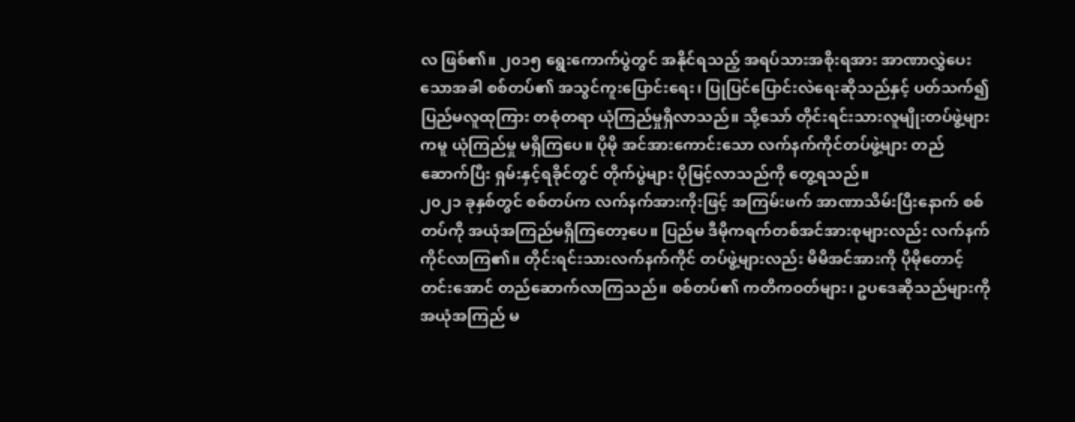လ ဖြစ်၏။ ၂၀၁၅ ရွေးကောက်ပွဲတွင် အနိုင်ရသည့် အရပ်သားအစိုးရအား အာဏာလွှဲပေးသောအခါ စစ်တပ်၏ အသွင်ကူးပြောင်းရေး၊ ပြုပြင်ပြောင်းလဲရေးဆိုသည်နှင့် ပတ်သက်၍ ပြည်မလူထုကြား တစုံတရာ ယုံကြည်မှုရှိလာသည်။ သို့သော် တိုင်းရင်းသားလူမျိုးတပ်ဖွဲ့များကမူ ယုံကြည်မှု မရှိကြပေ။ ပိုမို အင်အားကောင်းသော လက်နက်ကိုင်တပ်ဖွဲ့များ တည်ဆောက်ပြီး ရှမ်းနှင့်ရခိုင်တွင် တိုက်ပွဲများ ပိုမြင့်လာသည်ကို တွေ့ရသည်။
၂၀၂၁ ခုနှစ်တွင် စစ်တပ်က လက်နက်အားကိုးဖြင့် အကြမ်းဖက် အာဏာသိမ်းပြီးနောက် စစ်တပ်ကို အယုံအကြည်မရှိကြတော့ပေ။ ပြည်မ ဒီမိုကရက်တစ်အင်အားစုများလည်း လက်နက်ကိုင်လာကြ၏။ တိုင်းရင်းသားလက်နက်ကိုင် တပ်ဖွဲ့များလည်း မိမိအင်အားကို ပိုမိုတောင့်တင်းအောင် တည်ဆောက်လာကြသည်။ စစ်တပ်၏ ကတိကဝတ်များ၊ ဥပဒေဆိုသည်များကို အယုံအကြည် မ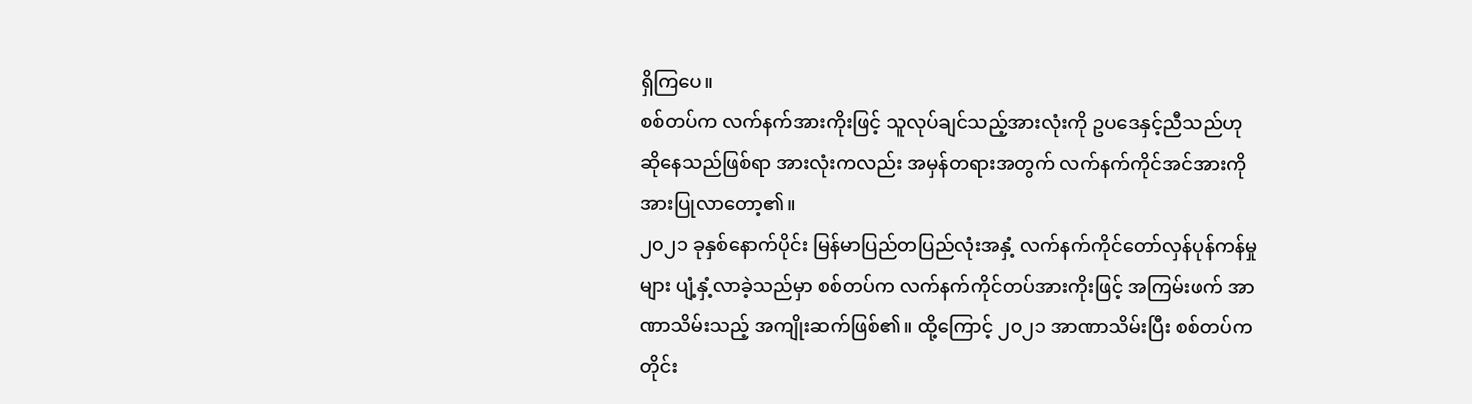ရှိကြပေ။
စစ်တပ်က လက်နက်အားကိုးဖြင့် သူလုပ်ချင်သည့်အားလုံးကို ဥပဒေနှင့်ညီသည်ဟု ဆိုနေသည်ဖြစ်ရာ အားလုံးကလည်း အမှန်တရားအတွက် လက်နက်ကိုင်အင်အားကို အားပြုလာတော့၏။
၂၀၂၁ ခုနှစ်နောက်ပိုင်း မြန်မာပြည်တပြည်လုံးအနှံ့ လက်နက်ကိုင်တော်လှန်ပုန်ကန်မှုများ ပျံ့နှံ့လာခဲ့သည်မှာ စစ်တပ်က လက်နက်ကိုင်တပ်အားကိုးဖြင့် အကြမ်းဖက် အာဏာသိမ်းသည့် အကျိုးဆက်ဖြစ်၏။ ထို့ကြောင့် ၂၀၂၁ အာဏာသိမ်းပြီး စစ်တပ်က တိုင်း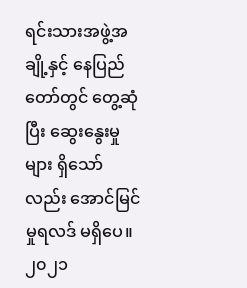ရင်းသားအဖွဲ့အချို့နှင့် နေပြည်တော်တွင် တွေ့ဆုံပြီး ဆွေးနွေးမှုများ ရှိသော်လည်း အောင်မြင်မှုရလဒ် မရှိပေ။
၂၀၂၁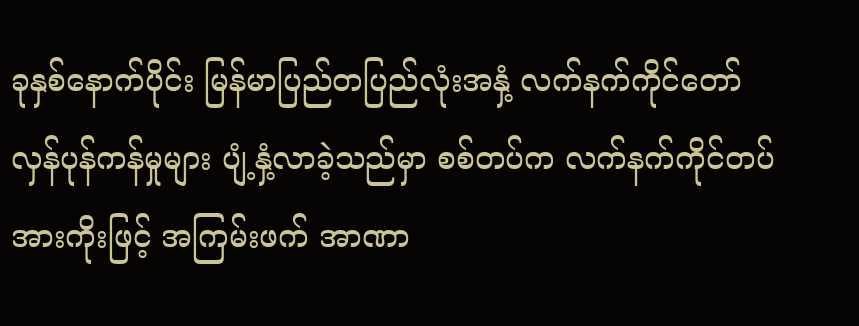ခုနှစ်နောက်ပိုင်း မြန်မာပြည်တပြည်လုံးအနှံ့ လက်နက်ကိုင်တော်လှန်ပုန်ကန်မှုများ ပျံ့နှံ့လာခဲ့သည်မှာ စစ်တပ်က လက်နက်ကိုင်တပ်အားကိုးဖြင့် အကြမ်းဖက် အာဏာ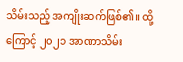သိမ်းသည့် အကျိုးဆက်ဖြစ်၏။ ထို့ကြောင့် ၂၀၂၁ အာဏာသိမ်း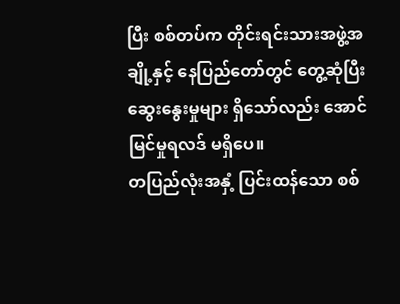ပြီး စစ်တပ်က တိုင်းရင်းသားအဖွဲ့အချို့နှင့် နေပြည်တော်တွင် တွေ့ဆုံပြီး ဆွေးနွေးမှုများ ရှိသော်လည်း အောင်မြင်မှုရလဒ် မရှိပေ။
တပြည်လုံးအနှံ့ ပြင်းထန်သော စစ်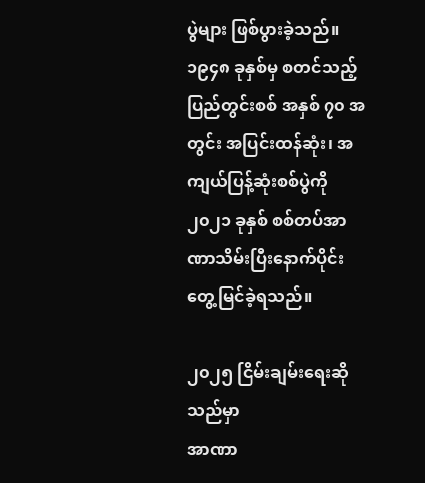ပွဲများ ဖြစ်ပွားခဲ့သည်။ ၁၉၄၈ ခုနှစ်မှ စတင်သည့် ပြည်တွင်းစစ် အနှစ် ၇၀ အတွင်း အပြင်းထန်ဆုံး၊ အကျယ်ပြန့်ဆုံးစစ်ပွဲကို ၂၀၂၁ ခုနှစ် စစ်တပ်အာဏာသိမ်းပြီးနောက်ပိုင်း တွေ့မြင်ခဲ့ရသည်။

၂၀၂၅ ငြိမ်းချမ်းရေးဆိုသည်မှာ
အာဏာ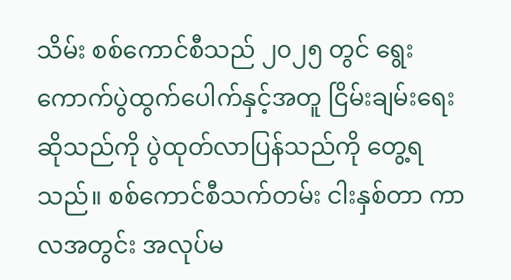သိမ်း စစ်ကောင်စီသည် ၂၀၂၅ တွင် ရွေးကောက်ပွဲထွက်ပေါက်နှင့်အတူ ငြိမ်းချမ်းရေးဆိုသည်ကို ပွဲထုတ်လာပြန်သည်ကို တွေ့ရသည်။ စစ်ကောင်စီသက်တမ်း ငါးနှစ်တာ ကာလအတွင်း အလုပ်မ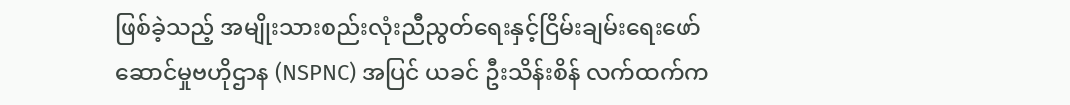ဖြစ်ခဲ့သည့် အမျိုးသားစည်းလုံးညီညွတ်ရေးနှင့်ငြိမ်းချမ်းရေးဖော်ဆောင်မှုဗဟိုဌာန (NSPNC) အပြင် ယခင် ဦးသိန်းစိန် လက်ထက်က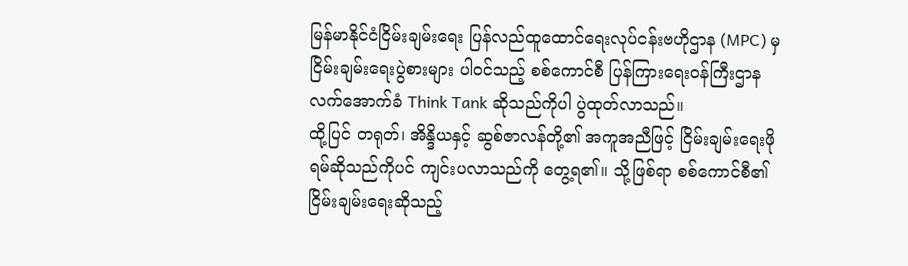မြန်မာနိုင်ငံငြိမ်းချမ်းရေး ပြန်လည်ထူထောင်ရေးလုပ်ငန်းဗဟိုဌာန (MPC) မှ ငြိမ်းချမ်းရေးပွဲစားများ ပါဝင်သည့် စစ်ကောင်စီ ပြန်ကြားရေးဝန်ကြီးဌာန လက်အောက်ခံ Think Tank ဆိုသည်ကိုပါ ပွဲထုတ်လာသည်။
ထို့ပြင် တရုတ်၊ အိန္ဒိယနှင့် ဆွစ်ဇာလန်တို့၏ အကူအညီဖြင့် ငြိမ်းချမ်းရေးဖိုရမ်ဆိုသည်ကိုပင် ကျင်းပလာသည်ကို တွေ့ရ၏။ သို့ဖြစ်ရာ စစ်ကောင်စီ၏ ငြိမ်းချမ်းရေးဆိုသည့်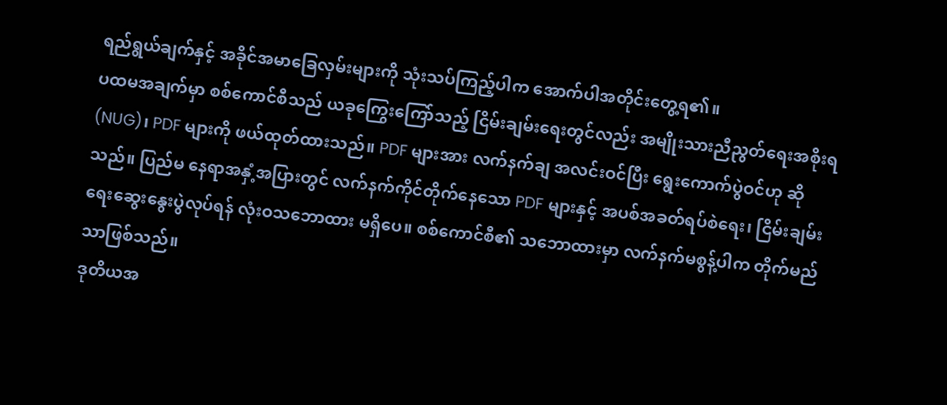ရည်ရွယ်ချက်နှင့် အခိုင်အမာခြေလှမ်းများကို သုံးသပ်ကြည့်ပါက အောက်ပါအတိုင်းတွေ့ရ၏။
ပထမအချက်မှာ စစ်ကောင်စီသည် ယခုကြွေးကြော်သည့် ငြိမ်းချမ်းရေးတွင်လည်း အမျိုးသားညီညွတ်ရေးအစိုးရ (NUG)၊ PDF များကို ဖယ်ထုတ်ထားသည်။ PDF များအား လက်နက်ချ အလင်းဝင်ပြီး ရွေးကောက်ပွဲဝင်ဟု ဆိုသည်။ ပြည်မ နေရာအနှံ့အပြားတွင် လက်နက်ကိုင်တိုက်နေသော PDF များနှင့် အပစ်အခတ်ရပ်စဲရေး၊ ငြိမ်းချမ်းရေးဆွေးနွေးပွဲလုပ်ရန် လုံးဝသဘောထား မရှိပေ။ စစ်ကောင်စီ၏ သဘောထားမှာ လက်နက်မစွန့်ပါက တိုက်မည်သာဖြစ်သည်။
ဒုတိယအ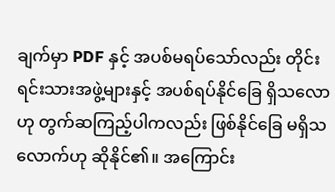ချက်မှာ PDF နှင့် အပစ်မရပ်သော်လည်း တိုင်းရင်းသားအဖွဲ့များနှင့် အပစ်ရပ်နိုင်ခြေ ရှိသလောဟု တွက်ဆကြည့်ပါကလည်း ဖြစ်နိုင်ခြေ မရှိသလောက်ဟု ဆိုနိုင်၏။ အကြောင်း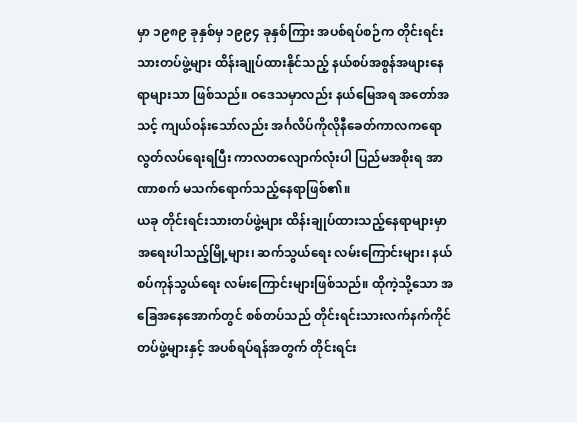မှာ ၁၉၈၉ ခုနှစ်မှ ၁၉၉၄ ခုနှစ်ကြား အပစ်ရပ်စဉ်က တိုင်းရင်းသားတပ်ဖွဲ့များ ထိန်းချုပ်ထားနိုင်သည့် နယ်စပ်အစွန်အဖျားနေရာများသာ ဖြစ်သည်။ ဝဒေသမှာလည်း နယ်မြေအရ အတော်အသင့် ကျယ်ဝန်းသော်လည်း အင်္ဂလိပ်ကိုလိုနီခေတ်ကာလကရော လွတ်လပ်ရေးရပြီး ကာလတလျောက်လုံးပါ ပြည်မအစိုးရ အာဏာစက် မသက်ရောက်သည့်နေရာဖြစ်၏။
ယခု တိုင်းရင်းသားတပ်ဖွဲ့များ ထိန်းချုပ်ထားသည့်နေရာများမှာ အရေးပါသည့်မြို့များ၊ ဆက်သွယ်ရေး လမ်းကြောင်းများ၊ နယ်စပ်ကုန်သွယ်ရေး လမ်းကြောင်းများဖြစ်သည်။ ထိုကဲ့သို့သော အခြေအနေအောက်တွင် စစ်တပ်သည် တိုင်းရင်းသားလက်နက်ကိုင် တပ်ဖွဲ့များနှင့် အပစ်ရပ်ရန်အတွက် တိုင်းရင်း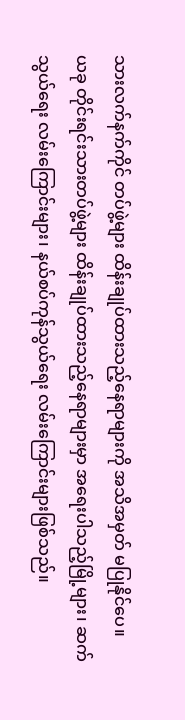သားလက်နက်ကိုင် တပ်ဖွဲ့များ ထိန်းချုပ်ထားသည့်နေရာများကို အသိအမှတ် မပြုနိုင်ပေ။
ယခု တိုင်းရင်းသားတပ်ဖွဲ့များ ထိန်းချုပ်ထားသည့်နေရာများမှာ အရေးပါသည့်မြို့များ၊ ဆက်သွယ်ရေး လမ်းကြောင်းများ၊ နယ်စပ်ကုန်သွယ်ရေး လမ်းကြောင်းများဖြစ်သည်။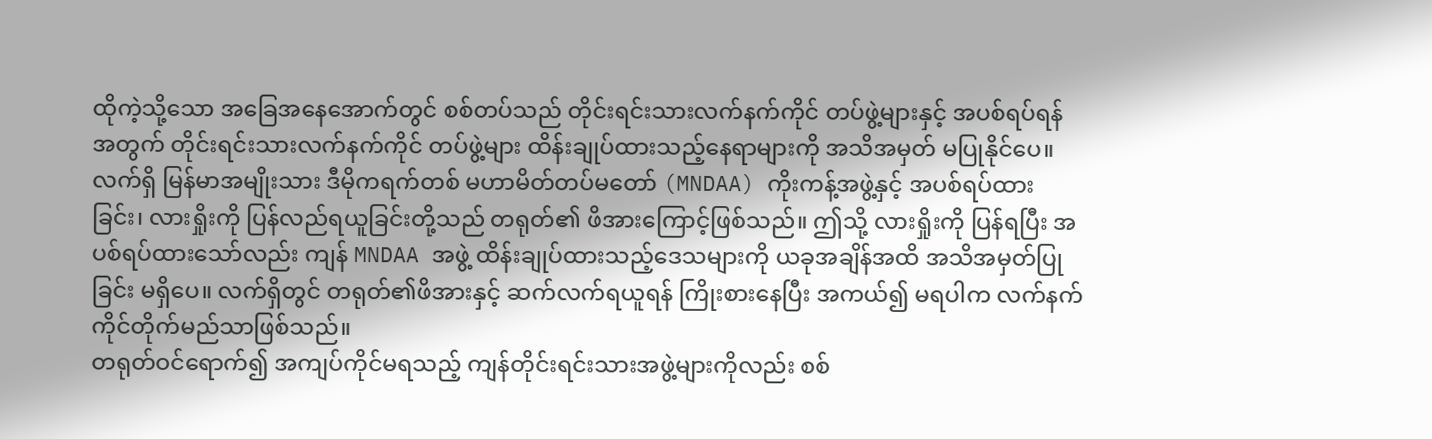ထိုကဲ့သို့သော အခြေအနေအောက်တွင် စစ်တပ်သည် တိုင်းရင်းသားလက်နက်ကိုင် တပ်ဖွဲ့များနှင့် အပစ်ရပ်ရန်အတွက် တိုင်းရင်းသားလက်နက်ကိုင် တပ်ဖွဲ့များ ထိန်းချုပ်ထားသည့်နေရာများကို အသိအမှတ် မပြုနိုင်ပေ။
လက်ရှိ မြန်မာအမျိုးသား ဒီမိုကရက်တစ် မဟာမိတ်တပ်မတော် (MNDAA) ကိုးကန့်အဖွဲ့နှင့် အပစ်ရပ်ထားခြင်း၊ လားရှိုးကို ပြန်လည်ရယူခြင်းတို့သည် တရုတ်၏ ဖိအားကြောင့်ဖြစ်သည်။ ဤသို့ လားရှိုးကို ပြန်ရပြီး အပစ်ရပ်ထားသော်လည်း ကျန် MNDAA အဖွဲ့ ထိန်းချုပ်ထားသည့်ဒေသများကို ယခုအချိန်အထိ အသိအမှတ်ပြုခြင်း မရှိပေ။ လက်ရှိတွင် တရုတ်၏ဖိအားနှင့် ဆက်လက်ရယူရန် ကြိုးစားနေပြီး အကယ်၍ မရပါက လက်နက်ကိုင်တိုက်မည်သာဖြစ်သည်။
တရုတ်ဝင်ရောက်၍ အကျပ်ကိုင်မရသည့် ကျန်တိုင်းရင်းသားအဖွဲ့များကိုလည်း စစ်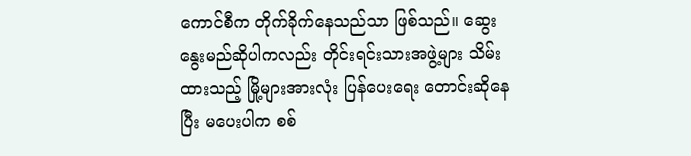ကောင်စီက တိုက်ခိုက်နေသည်သာ ဖြစ်သည်။ ဆွေးနွေးမည်ဆိုပါကလည်း တိုင်းရင်းသားအဖွဲ့များ သိမ်းထားသည့် မြို့များအားလုံး ပြန်ပေးရေး တောင်းဆိုနေပြီး မပေးပါက စစ်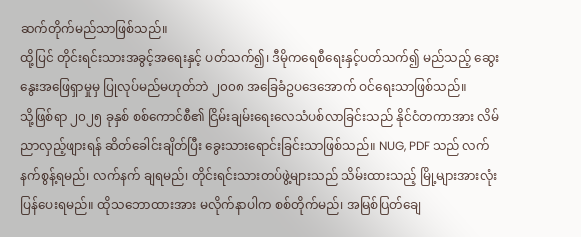ဆက်တိုက်မည်သာဖြစ်သည်။
ထို့ပြင် တိုင်းရင်းသားအခွင့်အရေးနှင့် ပတ်သက်၍၊ ဒီမိုကရေစီရေးနှင့်ပတ်သက်၍ မည်သည့် ဆွေးနွေးအဖြေရှာမှုမှ ပြုလုပ်မည်မဟုတ်ဘဲ ၂၀၀၈ အခြေခံဥပဒေအောက် ဝင်ရေးသာဖြစ်သည်။
သို့ဖြစ်ရာ ၂၀၂၅ ခုနှစ် စစ်ကောင်စီ၏ ငြိမ်းချမ်းရေးလေသံပစ်လာခြင်းသည် နိုင်ငံတကာအား လိမ်ညာလှည့်ဖျားရန် ဆိတ်ခေါင်းချိတ်ပြီး ခွေးသားရောင်းခြင်းသာဖြစ်သည်။ NUG, PDF သည် လက်နက်စွန့်ရမည်၊ လက်နက် ချရမည်၊ တိုင်းရင်းသားတပ်ဖွဲ့များသည် သိမ်းထားသည့် မြို့များအားလုံး ပြန်ပေးရမည်။ ထိုသဘောထားအား မလိုက်နာပါက စစ်တိုက်မည်၊ အမြစ်ပြတ်ချေ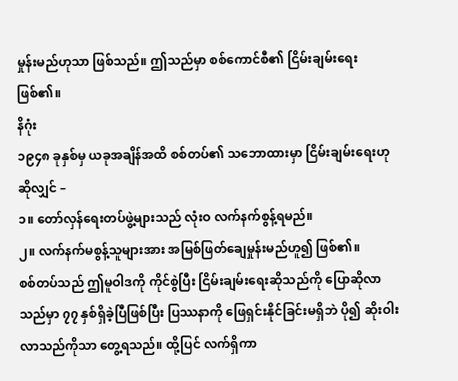မှုန်းမည်ဟုသာ ဖြစ်သည်။ ဤသည်မှာ စစ်ကောင်စီ၏ ငြိမ်းချမ်းရေးဖြစ်၏။
နိဂုံး
၁၉၄၈ ခုနှစ်မှ ယခုအချိန်အထိ စစ်တပ်၏ သဘောထားမှာ ငြိမ်းချမ်းရေးဟုဆိုလျှင် –
၁။ တော်လှန်ရေးတပ်ဖွဲ့များသည် လုံးဝ လက်နက်စွန့်ရမည်။
၂။ လက်နက်မစွန့်သူများအား အမြစ်ဖြတ်ချေမှုန်းမည်ဟူ၍ ဖြစ်၏။
စစ်တပ်သည် ဤမူဝါဒကို ကိုင်စွဲပြီး ငြိမ်းချမ်းရေးဆိုသည်ကို ပြောဆိုလာသည်မှာ ၇၇ နှစ်ရှိခဲ့ပြီဖြစ်ပြီး ပြဿနာကို ဖြေရှင်းနိုင်ခြင်းမရှိဘဲ ပို၍ ဆိုးဝါးလာသည်ကိုသာ တွေ့ရသည်။ ထို့ပြင် လက်ရှိကာ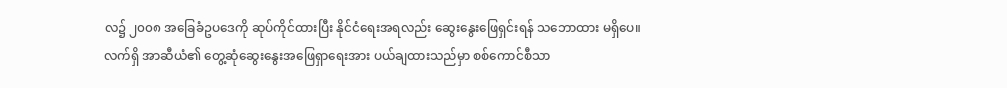လ၌ ၂၀၀၈ အခြေခံဥပဒေကို ဆုပ်ကိုင်ထားပြီး နိုင်ငံရေးအရလည်း ဆွေးနွေးဖြေရှင်းရန် သဘောထား မရှိပေ။
လက်ရှိ အာဆီယံ၏ တွေ့ဆုံဆွေးနွေးအဖြေရှာရေးအား ပယ်ချထားသည်မှာ စစ်ကောင်စီသာ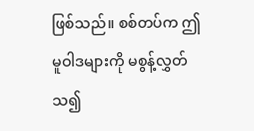ဖြစ်သည်။ စစ်တပ်က ဤမူဝါဒများကို မစွန့်လွှတ်သ၍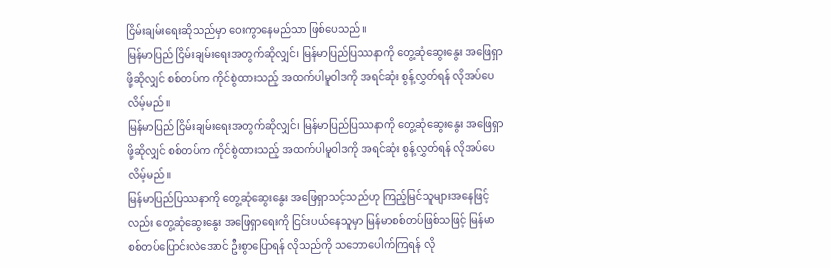ငြိမ်းချမ်းရေးဆိုသည်မှာ ဝေးကွာနေမည်သာ ဖြစ်ပေသည်။
မြန်မာပြည် ငြိမ်းချမ်းရေးအတွက်ဆိုလျှင်၊ မြန်မာပြည်ပြဿနာကို တွေ့ဆုံဆွေးနွေး အဖြေရှာဖို့ဆိုလျှင် စစ်တပ်က ကိုင်စွဲထားသည့် အထက်ပါမူဝါဒကို အရင်ဆုံး စွန့်လွှတ်ရန် လိုအပ်ပေလိမ့်မည်။
မြန်မာပြည် ငြိမ်းချမ်းရေးအတွက်ဆိုလျှင်၊ မြန်မာပြည်ပြဿနာကို တွေ့ဆုံဆွေးနွေး အဖြေရှာဖို့ဆိုလျှင် စစ်တပ်က ကိုင်စွဲထားသည့် အထက်ပါမူဝါဒကို အရင်ဆုံး စွန့်လွှတ်ရန် လိုအပ်ပေလိမ့်မည်။
မြန်မာပြည်ပြဿနာကို တွေ့ဆုံဆွေးနွေး အဖြေရှာသင့်သည်ဟု ကြည့်မြင်သူများအနေဖြင့်လည်း တွေ့ဆုံဆွေးနွေး အဖြေရှာရေးကို ငြင်းပယ်နေသူမှာ မြန်မာစစ်တပ်ဖြစ်သဖြင့် မြန်မာစစ်တပ်ပြောင်းလဲအောင် ဦးစွာပြောရန် လိုသည်ကို သဘောပေါက်ကြရန် လို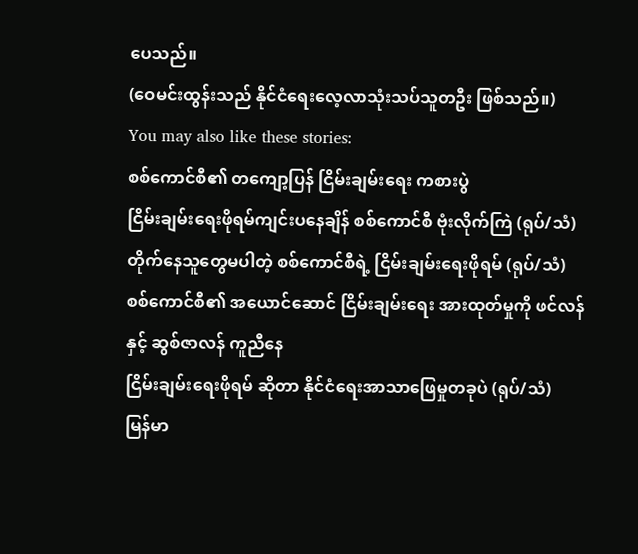ပေသည်။
(ဝေမင်းထွန်းသည် နိုင်ငံရေးလေ့လာသုံးသပ်သူတဦး ဖြစ်သည်။)
You may also like these stories:
စစ်ကောင်စီ၏ တကျော့ပြန် ငြိမ်းချမ်းရေး ကစားပွဲ
ငြိမ်းချမ်းရေးဖိုရမ်ကျင်းပနေချိန် စစ်ကောင်စီ ဗုံးလိုက်ကြဲ (ရုပ်/သံ)
တိုက်နေသူတွေမပါတဲ့ စစ်ကောင်စီရဲ့ ငြိမ်းချမ်းရေးဖိုရမ် (ရုပ်/သံ)
စစ်ကောင်စီ၏ အယောင်ဆောင် ငြိမ်းချမ်းရေး အားထုတ်မှုကို ဖင်လန်နှင့် ဆွစ်ဇာလန် ကူညီနေ
ငြိမ်းချမ်းရေးဖိုရမ် ဆိုတာ နိုင်ငံရေးအာသာဖြေမှုတခုပဲ (ရုပ်/သံ)
မြန်မာ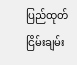ပြည်ထုတ် ငြိမ်းချမ်း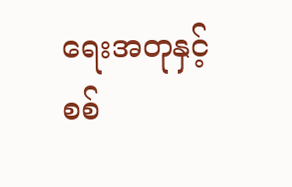ရေးအတုနှင့် စစ်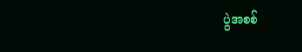ပွဲအစစ်